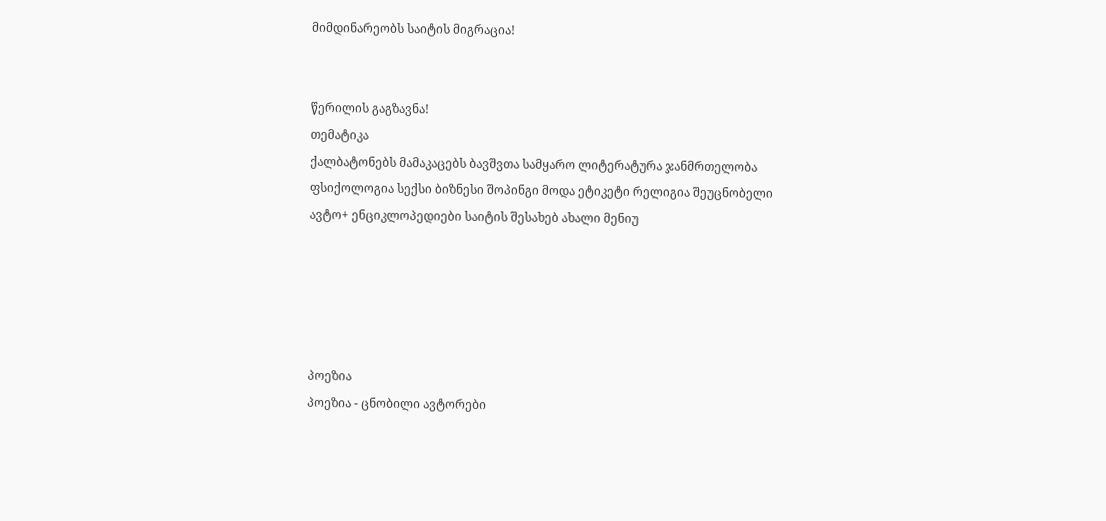მიმდინარეობს საიტის მიგრაცია!


წერილის გაგზავნა!
თემატიკა
ქალბატონებს მამაკაცებს ბავშვთა სამყარო ლიტერატურა ჯანმრთელობა ფსიქოლოგია სექსი ბიზნესი შოპინგი მოდა ეტიკეტი რელიგია შეუცნობელი ავტო+ ენციკლოპედიები საიტის შესახებ ახალი მენიუ





პოეზია
პოეზია - ცნობილი ავტორები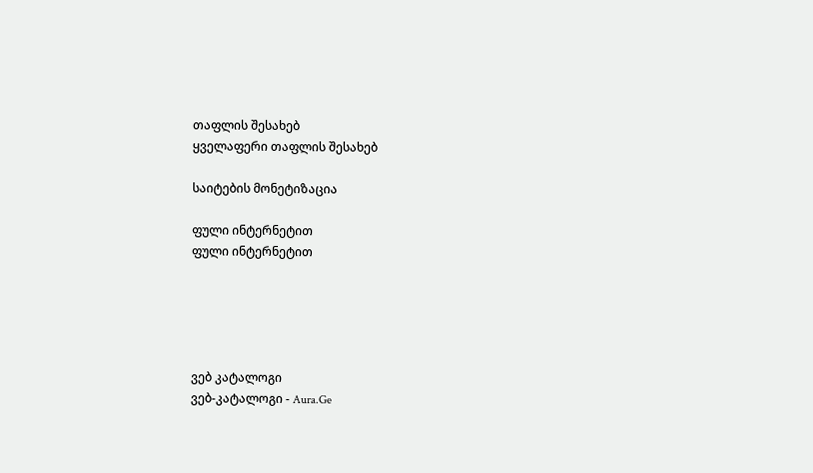თაფლის შესახებ
ყველაფერი თაფლის შესახებ

საიტების მონეტიზაცია

ფული ინტერნეტით
ფული ინტერნეტით





ვებ კატალოგი
ვებ-კატალოგი - Aura.Ge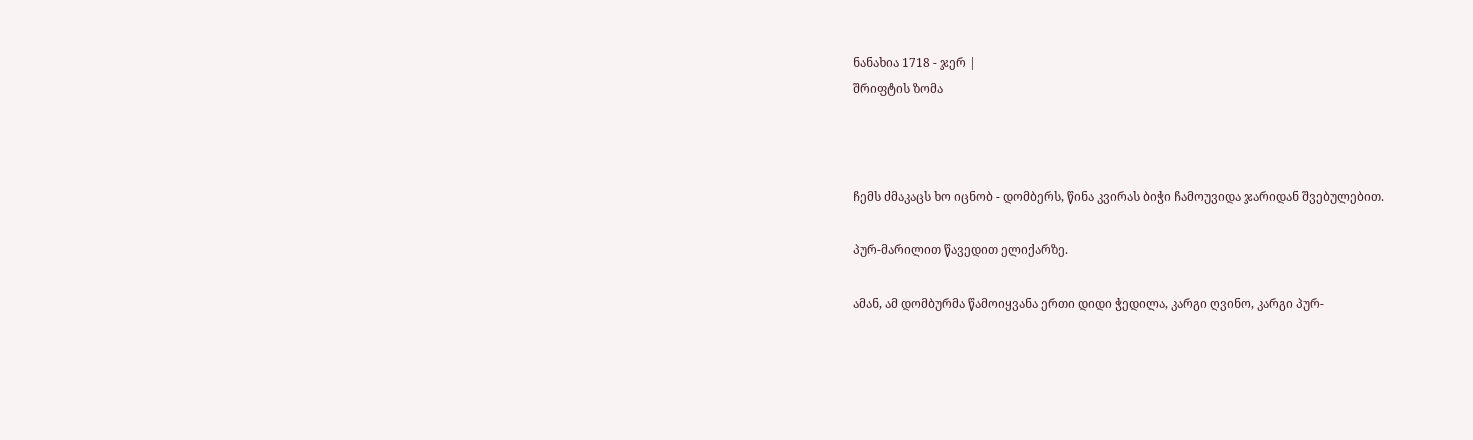ნანახია 1718 - ჯერ |
შრიფტის ზომა



ჩემს ძმაკაცს ხო იცნობ - დომბერს, წინა კვირას ბიჭი ჩამოუვიდა ჯარიდან შვებულებით.

პურ-მარილით წავედით ელიქარზე.

ამან, ამ დომბურმა წამოიყვანა ერთი დიდი ჭედილა, კარგი ღვინო, კარგი პურ-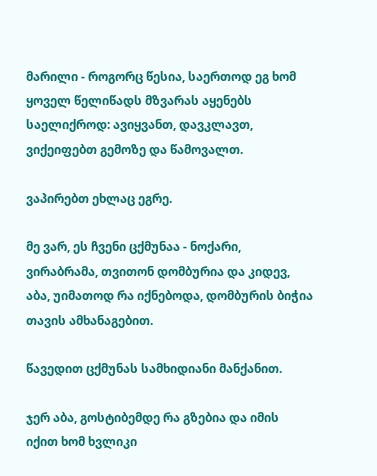მარილი - როგორც წესია, საერთოდ ეგ ხომ ყოველ წელიწადს მზვარას აყენებს საელიქროდ: ავიყვანთ, დავკლავთ, ვიქეიფებთ გემოზე და წამოვალთ.

ვაპირებთ ეხლაც ეგრე.

მე ვარ, ეს ჩვენი ცქმუნაა - ნოქარი, ვირაბრამა, თვითონ დომბურია და კიდევ, აბა, უიმათოდ რა იქნებოდა, დომბურის ბიჭია თავის ამხანაგებით.

წავედით ცქმუნას სამხიდიანი მანქანით.

ჯერ აბა, გოსტიბემდე რა გზებია და იმის იქით ხომ ხვლიკი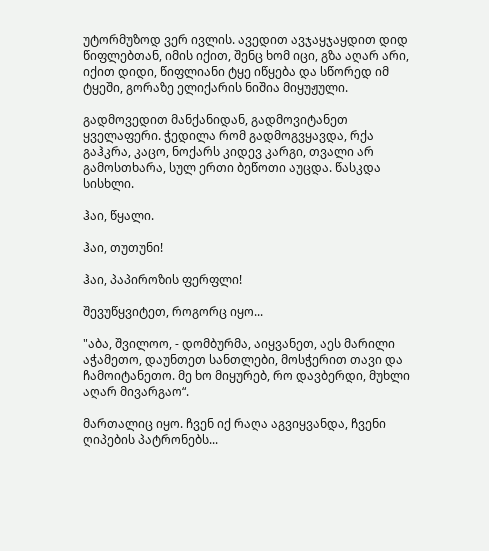უტორმუზოდ ვერ ივლის. ავედით ავჯაყჯაყდით დიდ წიფლებთან, იმის იქით, შენც ხომ იცი, გზა აღარ არი, იქით დიდი, წიფლიანი ტყე იწყება და სწორედ იმ ტყეში, გორაზე ელიქარის ნიშია მიყუჟული.

გადმოვედით მანქანიდან, გადმოვიტანეთ ყველაფერი. ჭედილა რომ გადმოგვყავდა, რქა გაჰკრა, კაცო, ნოქარს კიდევ კარგი, თვალი არ გამოსთხარა, სულ ერთი ბეწოთი აუცდა. წასკდა სისხლი.

ჰაი, წყალი.

ჰაი, თუთუნი!

ჰაი, პაპიროზის ფერფლი!

შევუწყვიტეთ, როგორც იყო...

"აბა, შვილოო, - დომბურმა, აიყვანეთ, აეს მარილი აჭამეთო, დაუნთეთ სანთლები, მოსჭერით თავი და ჩამოიტანეთო. მე ხო მიყურებ, რო დავბერდი, მუხლი აღარ მივარგაო“.

მართალიც იყო. ჩვენ იქ რაღა აგვიყვანდა, ჩვენი ღიპების პატრონებს...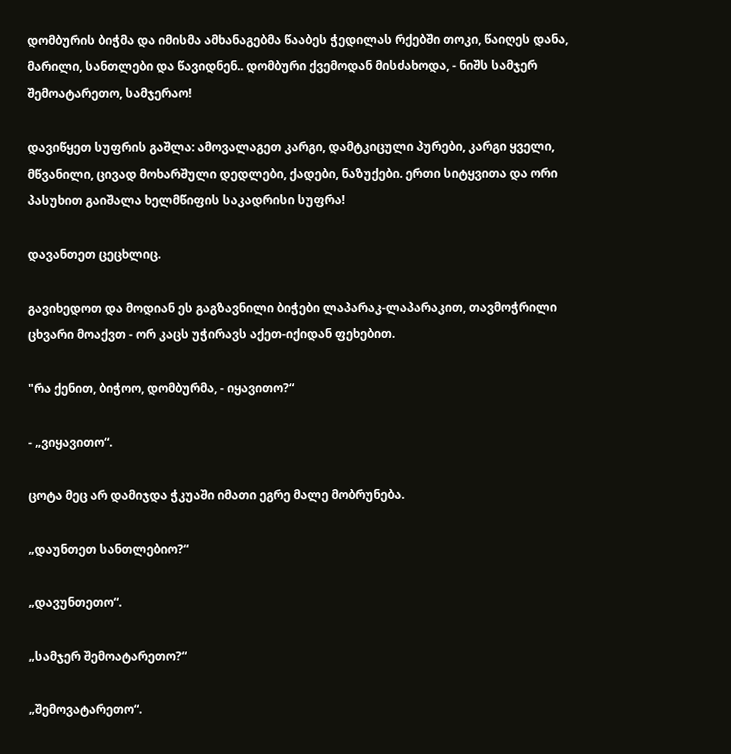დომბურის ბიჭმა და იმისმა ამხანაგებმა წააბეს ჭედილას რქებში თოკი, წაიღეს დანა, მარილი, სანთლები და წავიდნენ.. დომბური ქვემოდან მისძახოდა, - ნიშს სამჯერ შემოატარეთო, სამჯერაო!

დავიწყეთ სუფრის გაშლა: ამოვალაგეთ კარგი, დამტკიცული პურები, კარგი ყველი, მწვანილი, ცივად მოხარშული დედლები, ქადები, ნაზუქები. ერთი სიტყვითა და ორი პასუხით გაიშალა ხელმწიფის საკადრისი სუფრა!

დავანთეთ ცეცხლიც.

გავიხედოთ და მოდიან ეს გაგზავნილი ბიჭები ლაპარაკ-ლაპარაკით, თავმოჭრილი ცხვარი მოაქვთ - ორ კაცს უჭირავს აქეთ-იქიდან ფეხებით.

"რა ქენით, ბიჭოო, დომბურმა, - იყავითო?“

- „ვიყავითო“.

ცოტა მეც არ დამიჯდა ჭკუაში იმათი ეგრე მალე მობრუნება.

„დაუნთეთ სანთლებიო?“

„დავუნთეთო“.

„სამჯერ შემოატარეთო?“

„შემოვატარეთო“.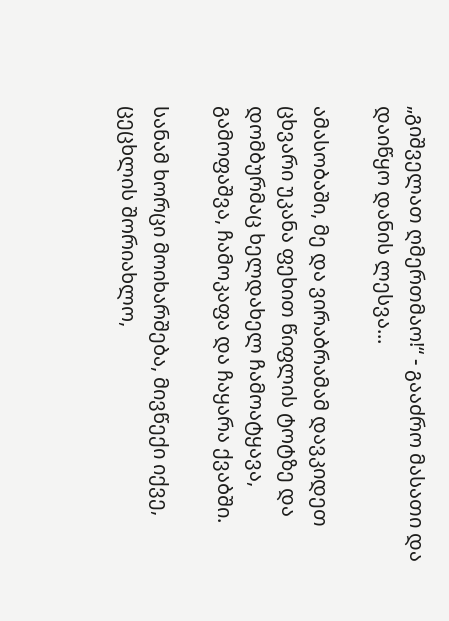„გიშველათ ღმერთმაო!“ - გააძრო მასათი და დაიწყო დანის ლესვა...

ამასობაში, მე და ვირაბრამამ დავკიდეთ ცხვარი უკანა ფეხით წიფლის ტოტზე და დომბურმაც ხელდახელ ჩამოატყავა, გამოფაშვა, ჩამოკაფა და ჩაყარა ქვაბში.

სანამ ხორცი მოიხარშება, მივწექი იქვე, ცეცხლის შორიახლო,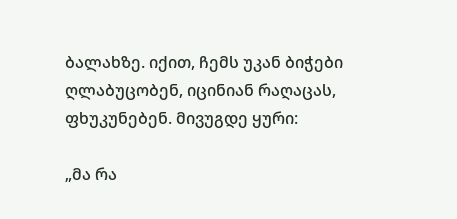ბალახზე. იქით, ჩემს უკან ბიჭები ღლაბუცობენ, იცინიან რაღაცას, ფხუკუნებენ. მივუგდე ყური:

„მა რა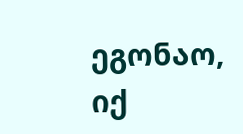ეგონაო, იქ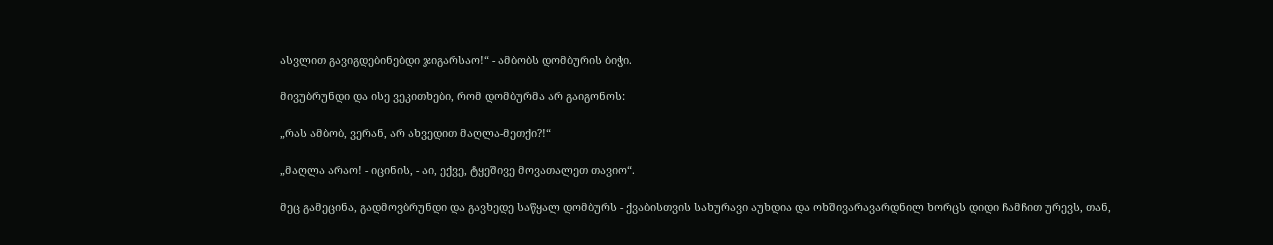ასვლით გავიგდებინებდი ჯიგარსაო!“ - ამბობს დომბურის ბიჭი.

მივუბრუნდი და ისე ვეკითხები, რომ დომბურმა არ გაიგონოს:

„რას ამბობ, ვერან, არ ახვედით მაღლა-მეთქი?!“

„მაღლა არაო! - იცინის, - აი, ექვე, ტყეშივე მოვათალეთ თავიო“.

მეც გამეცინა, გადმოვბრუნდი და გავხედე საწყალ დომბურს - ქვაბისთვის სახურავი აუხდია და ოხშივარავარდნილ ხორცს დიდი ჩამჩით ურევს, თან,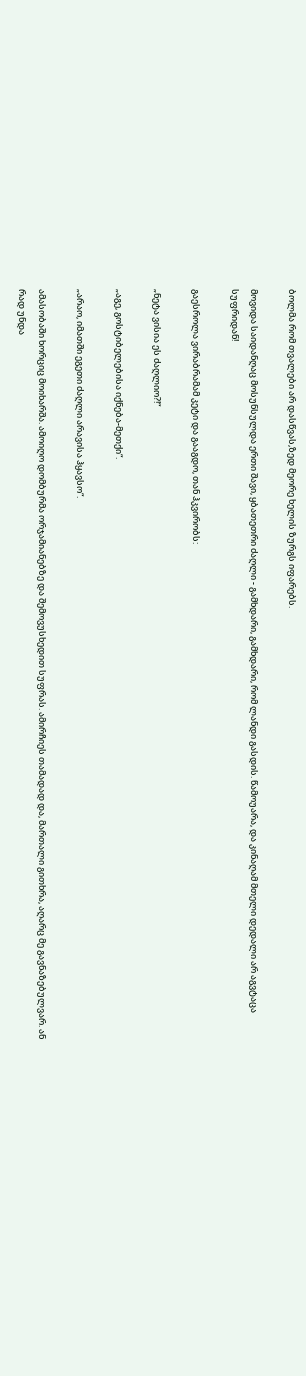ბოლმა რომ თვალები არ დასწვას,ზედ მეორე ხელის ზურგს იფარებს.

მოვიდა საიდანღაც მოსუნსულდა ერთი შავი, ყბათეთრი ძაღლი - გამხდარი, გამხდარი, რომ ლანდი გასდის. წამოუარა, და კინაღამ მთელი დედალი არ აგვტაცა სუფრიდან!

გაესროლა ვირაბრამამ კეტი და გააგდო, თან ჰკვირობს:

„ნეტა ვისია ეს ძაღლიო?!“

„აგე, გოსტიბელებისა იქნება-მეთქი“.

„არაო, იმათში ეგეთი ძაღლი არავისა ჰყავსო“.

ამასობაში ხორციც მოიხარშა. ამოიღო დომბურმა ორჯამიანებზე და შემოვუსხედით სუფრას. ამირჩიეს თამადად და, მართალი გითხრა, აღარც მე გავნაზებულვარ. ან რად უნდა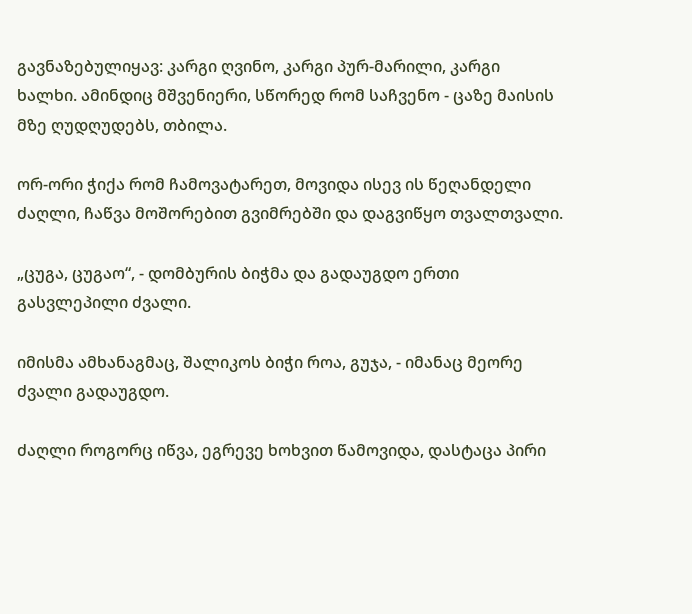გავნაზებულიყავ: კარგი ღვინო, კარგი პურ-მარილი, კარგი ხალხი. ამინდიც მშვენიერი, სწორედ რომ საჩვენო - ცაზე მაისის მზე ღუდღუდებს, თბილა.

ორ-ორი ჭიქა რომ ჩამოვატარეთ, მოვიდა ისევ ის წეღანდელი ძაღლი, ჩაწვა მოშორებით გვიმრებში და დაგვიწყო თვალთვალი.

„ცუგა, ცუგაო“, - დომბურის ბიჭმა და გადაუგდო ერთი გასვლეპილი ძვალი.

იმისმა ამხანაგმაც, შალიკოს ბიჭი როა, გუჯა, - იმანაც მეორე ძვალი გადაუგდო.

ძაღლი როგორც იწვა, ეგრევე ხოხვით წამოვიდა, დასტაცა პირი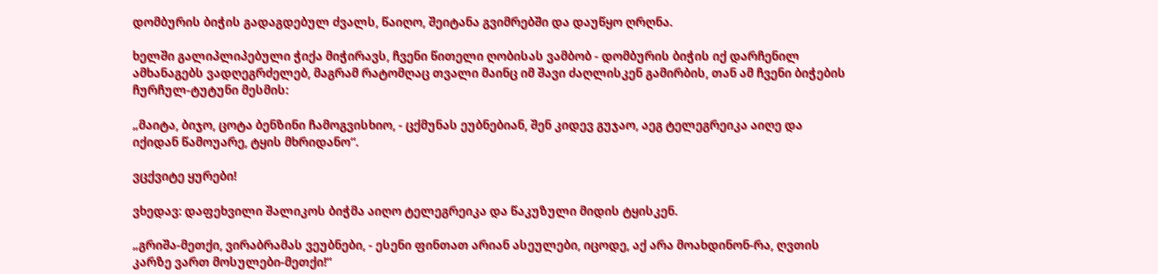დომბურის ბიჭის გადაგდებულ ძვალს, წაიღო, შეიტანა გვიმრებში და დაუწყო ღრღნა.

ხელში გალიპლიპებული ჭიქა მიჭირავს, ჩვენი წითელი ღობისას ვამბობ - დომბურის ბიჭის იქ დარჩენილ ამხანაგებს ვადღეგრძელებ, მაგრამ რატომღაც თვალი მაინც იმ შავი ძაღლისკენ გამირბის, თან ამ ჩვენი ბიჭების ჩურჩულ-ტუტუნი მესმის:

„მაიტა, ბიჯო, ცოტა ბენზინი ჩამოგვისხიო, - ცქმუნას ეუბნებიან, შენ კიდევ გუჯაო, აეგ ტელეგრეიკა აიღე და იქიდან წამოუარე, ტყის მხრიდანო“.

ვცქვიტე ყურები!

ვხედავ: დაფეხვილი შალიკოს ბიჭმა აიღო ტელეგრეიკა და წაკუზული მიდის ტყისკენ.

„გრიშა-მეთქი, ვირაბრამას ვეუბნები, - ესენი ფინთათ არიან ასეულები, იცოდე, აქ არა მოახდინონ-რა, ღვთის კარზე ვართ მოსულები-მეთქი!“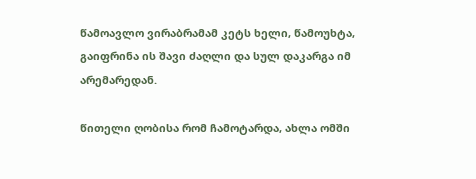წამოავლო ვირაბრამამ კეტს ხელი, წამოუხტა, გაიფრინა ის შავი ძაღლი და სულ დაკარგა იმ არემარედან.

წითელი ღობისა რომ ჩამოტარდა, ახლა ომში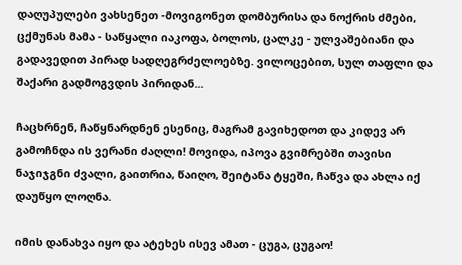დაღუპულები ვახსენეთ -მოვიგონეთ დომბურისა და ნოქრის ძმები, ცქმუნას მამა - საწყალი იაკოფა, ბოლოს, ცალკე - ულვაშებიანი და გადავედით პირად სადღეგრძელოებზე. ვილოცებით, სულ თაფლი და შაქარი გადმოგვდის პირიდან...

ჩაცხრნენ, ჩაწყნარდნენ ესენიც, მაგრამ გავიხედოთ და კიდევ არ გამოჩნდა ის ვერანი ძაღლი! მოვიდა, იპოვა გვიმრებში თავისი ნაჯიჯგნი ძვალი, გაითრია, წაიღო, შეიტანა ტყეში, ჩაწვა და ახლა იქ დაუწყო ლოღნა.

იმის დანახვა იყო და ატეხეს ისევ ამათ - ცუგა, ცუგაო!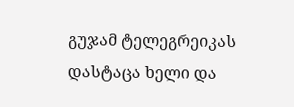გუჯამ ტელეგრეიკას დასტაცა ხელი და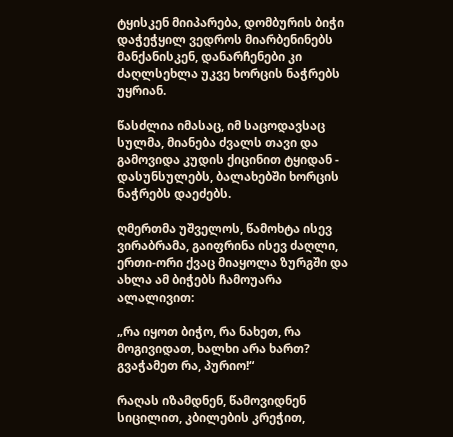ტყისკენ მიიპარება, დომბურის ბიჭი დაჭეჭყილ ვედროს მიარბენინებს მანქანისკენ, დანარჩენები კი ძაღლსეხლა უკვე ხორცის ნაჭრებს უყრიან.

წასძლია იმასაც, იმ საცოდავსაც სულმა, მიანება ძვალს თავი და გამოვიდა კუდის ქიცინით ტყიდან - დასუნსულებს, ბალახებში ხორცის ნაჭრებს დაეძებს.

ღმერთმა უშველოს, წამოხტა ისევ ვირაბრამა, გაიფრინა ისევ ძაღლი, ერთი-ორი ქვაც მიაყოლა ზურგში და ახლა ამ ბიჭებს ჩამოუარა ალალივით:

„რა იყოთ ბიჭო, რა ნახეთ, რა მოგივიდათ, ხალხი არა ხართ? გვაჭამეთ რა, პურიო!“

რაღას იზამდნენ, წამოვიდნენ სიცილით, კბილების კრეჭით,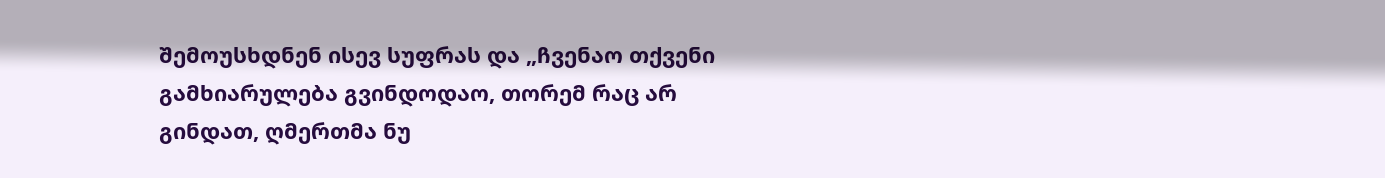შემოუსხდნენ ისევ სუფრას და „ჩვენაო თქვენი გამხიარულება გვინდოდაო, თორემ რაც არ გინდათ, ღმერთმა ნუ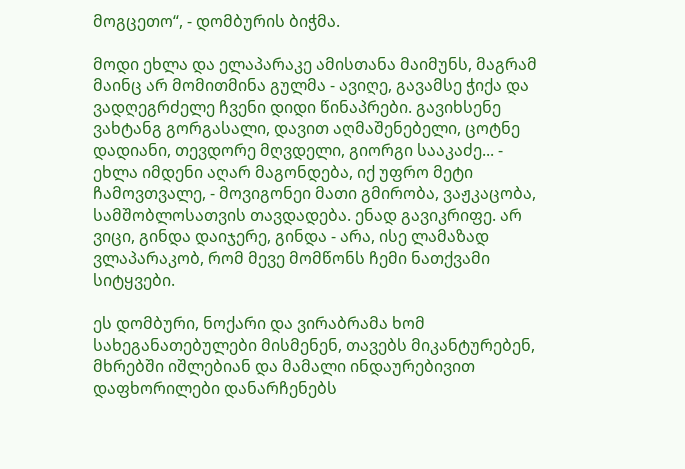მოგცეთო“, - დომბურის ბიჭმა.

მოდი ეხლა და ელაპარაკე ამისთანა მაიმუნს, მაგრამ მაინც არ მომითმინა გულმა - ავიღე, გავამსე ჭიქა და ვადღეგრძელე ჩვენი დიდი წინაპრები. გავიხსენე ვახტანგ გორგასალი, დავით აღმაშენებელი, ცოტნე დადიანი, თევდორე მღვდელი, გიორგი სააკაძე... - ეხლა იმდენი აღარ მაგონდება, იქ უფრო მეტი ჩამოვთვალე, - მოვიგონეი მათი გმირობა, ვაჟკაცობა, სამშობლოსათვის თავდადება. ენად გავიკრიფე. არ ვიცი, გინდა დაიჯერე, გინდა - არა, ისე ლამაზად ვლაპარაკობ, რომ მევე მომწონს ჩემი ნათქვამი სიტყვები.

ეს დომბური, ნოქარი და ვირაბრამა ხომ სახეგანათებულები მისმენენ, თავებს მიკანტურებენ, მხრებში იშლებიან და მამალი ინდაურებივით დაფხორილები დანარჩენებს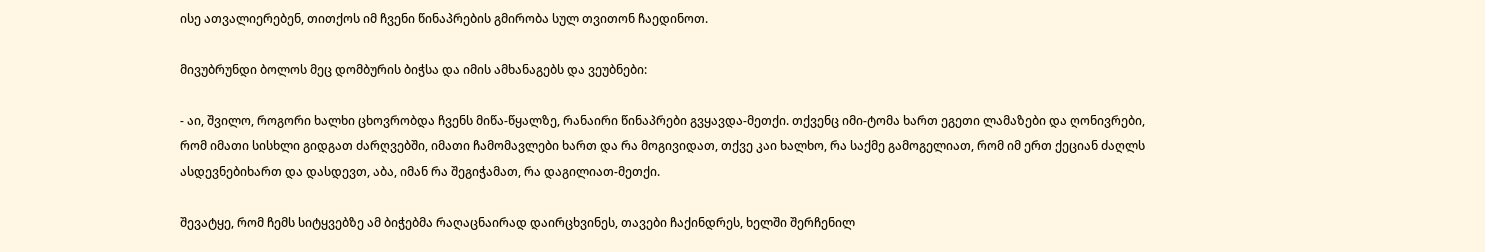ისე ათვალიერებენ, თითქოს იმ ჩვენი წინაპრების გმირობა სულ თვითონ ჩაედინოთ.

მივუბრუნდი ბოლოს მეც დომბურის ბიჭსა და იმის ამხანაგებს და ვეუბნები:

- აი, შვილო, როგორი ხალხი ცხოვრობდა ჩვენს მიწა-წყალზე, რანაირი წინაპრები გვყავდა-მეთქი. თქვენც იმი-ტომა ხართ ეგეთი ლამაზები და ღონივრები, რომ იმათი სისხლი გიდგათ ძარღვებში, იმათი ჩამომავლები ხართ და რა მოგივიდათ, თქვე კაი ხალხო, რა საქმე გამოგელიათ, რომ იმ ერთ ქეციან ძაღლს ასდევნებიხართ და დასდევთ, აბა, იმან რა შეგიჭამათ, რა დაგილიათ-მეთქი.

შევატყე, რომ ჩემს სიტყვებზე ამ ბიჭებმა რაღაცნაირად დაირცხვინეს, თავები ჩაქინდრეს, ხელში შერჩენილ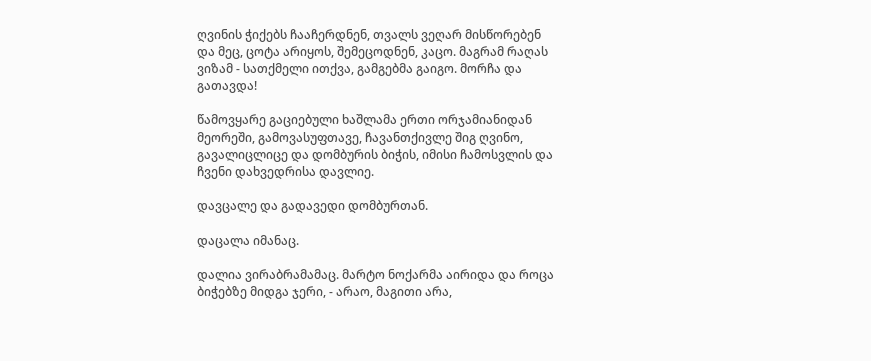ღვინის ჭიქებს ჩააჩერდნენ, თვალს ვეღარ მისწორებენ და მეც, ცოტა არიყოს, შემეცოდნენ, კაცო. მაგრამ რაღას ვიზამ - სათქმელი ითქვა, გამგებმა გაიგო. მორჩა და გათავდა!

წამოვყარე გაციებული ხაშლამა ერთი ორჯამიანიდან მეორეში, გამოვასუფთავე, ჩავანთქივლე შიგ ღვინო, გავალიცლიცე და დომბურის ბიჭის, იმისი ჩამოსვლის და ჩვენი დახვედრისა დავლიე.

დავცალე და გადავედი დომბურთან.

დაცალა იმანაც.

დალია ვირაბრამამაც. მარტო ნოქარმა აირიდა და როცა ბიჭებზე მიდგა ჯერი, - არაო, მაგითი არა,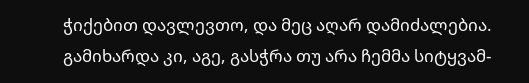ჭიქებით დავლევთო, და მეც აღარ დამიძალებია. გამიხარდა კი, აგე, გასჭრა თუ არა ჩემმა სიტყვამ-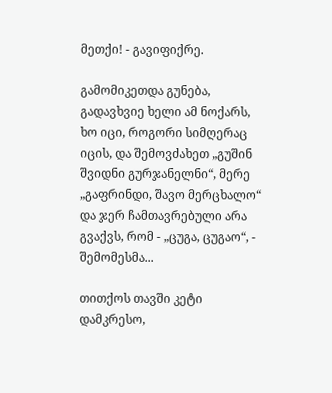მეთქი! - გავიფიქრე.

გამომიკეთდა გუნება, გადავხვიე ხელი ამ ნოქარს, ხო იცი, როგორი სიმღერაც იცის, და შემოვძახეთ „გუშინ შვიდნი გურჯანელნი“, მერე „გაფრინდი, შავო მერცხალო“ და ჯერ ჩამთავრებული არა გვაქვს, რომ - „ცუგა, ცუგაო“, - შემომესმა...

თითქოს თავში კეტი დამკრესო,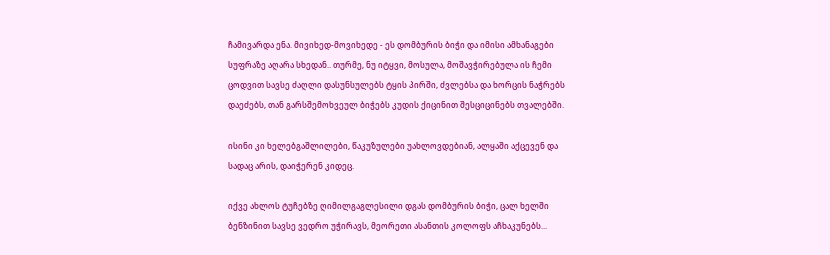ჩამივარდა ენა. მივიხედ-მოვიხედე - ეს დომბურის ბიჭი და იმისი ამხანაგები სუფრაზე აღარა სხედან.. თურმე, ნუ იტყვი, მოსულა, მოშავჭირებულა ის ჩემი ცოდვით სავსე ძაღლი დასუნსულებს ტყის პირში, ძვლებსა და ხორცის ნაჭრებს დაეძებს, თან გარსშემოხვეულ ბიჭებს კუდის ქიცინით შესციცინებს თვალებში.

ისინი კი ხელებგაშლილები, წაკუზულები უახლოვდებიან, ალყაში აქცევენ და სადაც არის, დაიჭერენ კიდეც.

იქვე ახლოს ტუჩებზე ღიმილგაგლესილი დგას დომბურის ბიჭი, ცალ ხელში ბენზინით სავსე ვედრო უჭირავს, მეორეთი ასანთის კოლოფს აჩხაკუნებს...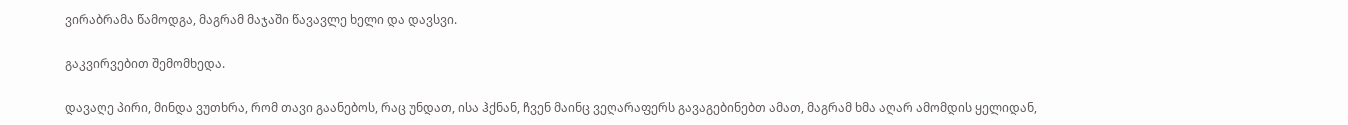ვირაბრამა წამოდგა, მაგრამ მაჯაში წავავლე ხელი და დავსვი.

გაკვირვებით შემომხედა.

დავაღე პირი, მინდა ვუთხრა, რომ თავი გაანებოს, რაც უნდათ, ისა ჰქნან, ჩვენ მაინც ვეღარაფერს გავაგებინებთ ამათ, მაგრამ ხმა აღარ ამომდის ყელიდან,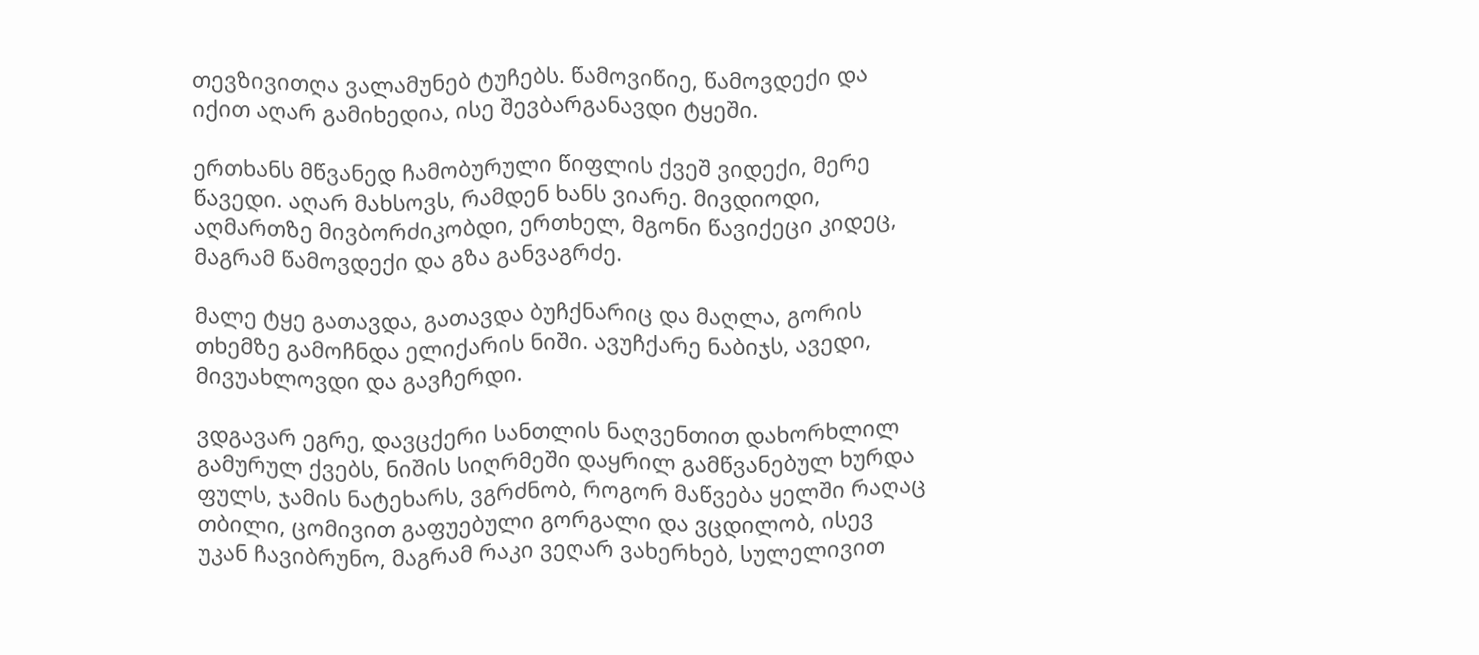თევზივითღა ვალამუნებ ტუჩებს. წამოვიწიე, წამოვდექი და იქით აღარ გამიხედია, ისე შევბარგანავდი ტყეში.

ერთხანს მწვანედ ჩამობურული წიფლის ქვეშ ვიდექი, მერე წავედი. აღარ მახსოვს, რამდენ ხანს ვიარე. მივდიოდი, აღმართზე მივბორძიკობდი, ერთხელ, მგონი წავიქეცი კიდეც, მაგრამ წამოვდექი და გზა განვაგრძე.

მალე ტყე გათავდა, გათავდა ბუჩქნარიც და მაღლა, გორის თხემზე გამოჩნდა ელიქარის ნიში. ავუჩქარე ნაბიჯს, ავედი, მივუახლოვდი და გავჩერდი.

ვდგავარ ეგრე, დავცქერი სანთლის ნაღვენთით დახორხლილ გამურულ ქვებს, ნიშის სიღრმეში დაყრილ გამწვანებულ ხურდა ფულს, ჯამის ნატეხარს, ვგრძნობ, როგორ მაწვება ყელში რაღაც თბილი, ცომივით გაფუებული გორგალი და ვცდილობ, ისევ უკან ჩავიბრუნო, მაგრამ რაკი ვეღარ ვახერხებ, სულელივით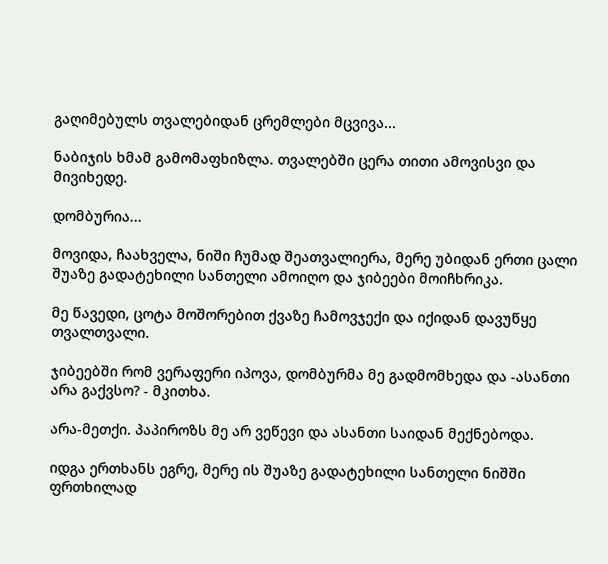გაღიმებულს თვალებიდან ცრემლები მცვივა...

ნაბიჯის ხმამ გამომაფხიზლა. თვალებში ცერა თითი ამოვისვი და მივიხედე.

დომბურია...

მოვიდა, ჩაახველა, ნიში ჩუმად შეათვალიერა, მერე უბიდან ერთი ცალი შუაზე გადატეხილი სანთელი ამოიღო და ჯიბეები მოიჩხრიკა.

მე წავედი, ცოტა მოშორებით ქვაზე ჩამოვჯექი და იქიდან დავუწყე თვალთვალი.

ჯიბეებში რომ ვერაფერი იპოვა, დომბურმა მე გადმომხედა და -ასანთი არა გაქვსო? - მკითხა.

არა-მეთქი. პაპიროზს მე არ ვეწევი და ასანთი საიდან მექნებოდა.

იდგა ერთხანს ეგრე, მერე ის შუაზე გადატეხილი სანთელი ნიშში ფრთხილად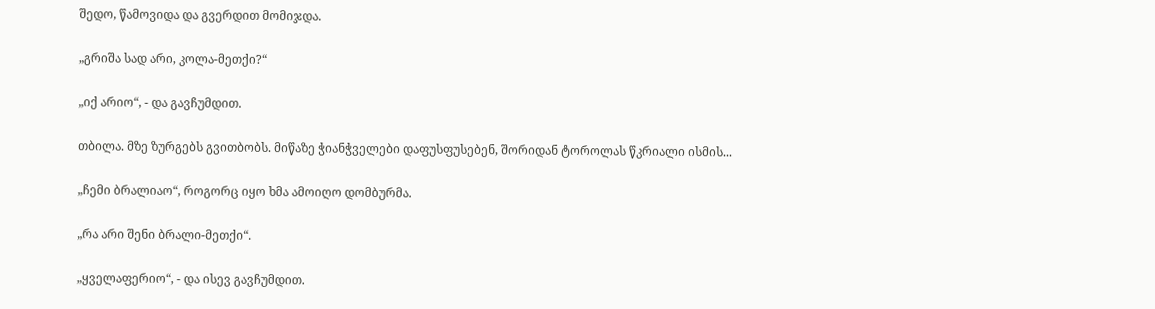შედო, წამოვიდა და გვერდით მომიჯდა.

„გრიშა სად არი, კოლა-მეთქი?“

„იქ არიო“, - და გავჩუმდით.

თბილა. მზე ზურგებს გვითბობს. მიწაზე ჭიანჭველები დაფუსფუსებენ, შორიდან ტოროლას წკრიალი ისმის...

„ჩემი ბრალიაო“, როგორც იყო ხმა ამოიღო დომბურმა.

„რა არი შენი ბრალი-მეთქი“.

„ყველაფერიო“, - და ისევ გავჩუმდით.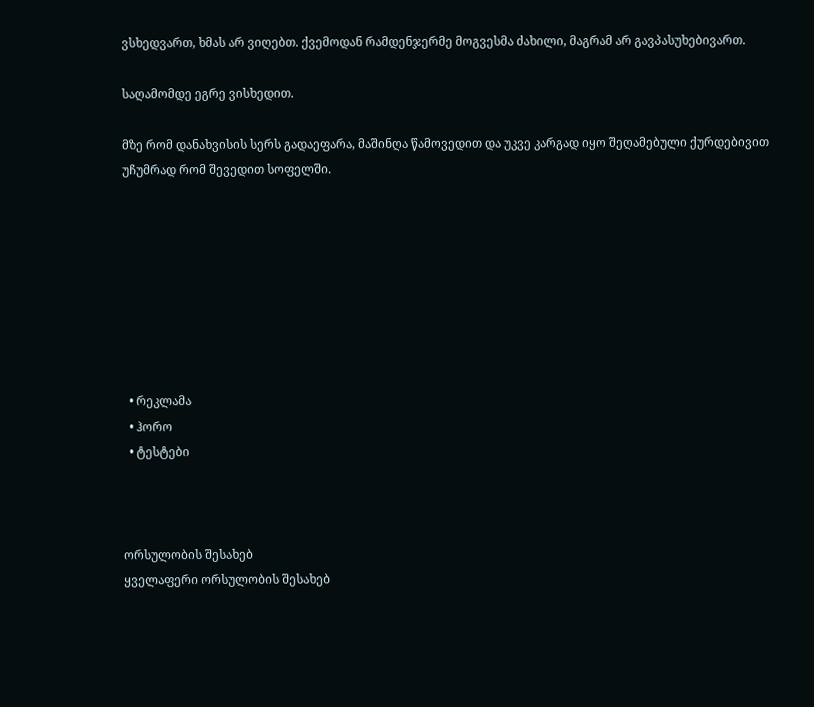ვსხედვართ, ხმას არ ვიღებთ. ქვემოდან რამდენჯერმე მოგვესმა ძახილი, მაგრამ არ გავპასუხებივართ.

საღამომდე ეგრე ვისხედით.

მზე რომ დანახვისის სერს გადაეფარა, მაშინღა წამოვედით და უკვე კარგად იყო შეღამებული ქურდებივით უჩუმრად რომ შევედით სოფელში.








  • რეკლამა
  • ჰორო
  • ტესტები



ორსულობის შესახებ
ყველაფერი ორსულობის შესახებ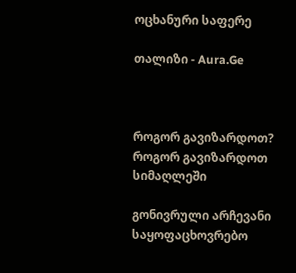ოცხანური საფერე

თალიზი - Aura.Ge



როგორ გავიზარდოთ?
როგორ გავიზარდოთ სიმაღლეში

გონივრული არჩევანი
საყოფაცხოვრებო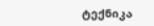ტექნიკა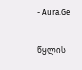- Aura.Ge

წყლის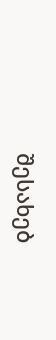შესახებ